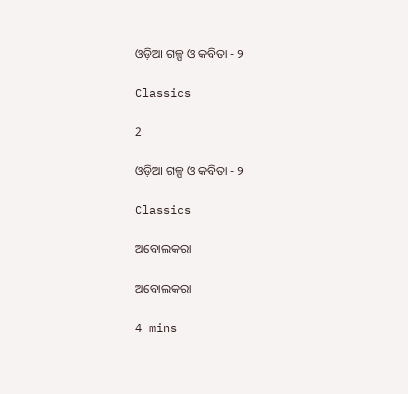ଓଡ଼ିଆ ଗଳ୍ପ ଓ କବିତା - ୨

Classics

2

ଓଡ଼ିଆ ଗଳ୍ପ ଓ କବିତା - ୨

Classics

ଅବୋଲକରା

ଅବୋଲକରା

4 mins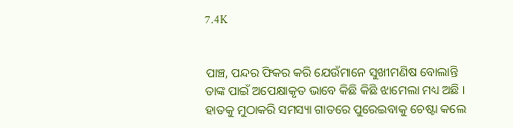7.4K


ପାଞ୍ଚ, ପନ୍ଦର ଫିକର କରି ଯେଉଁମାନେ ସୁଖୀମଣିଷ ବୋଲାନ୍ତି ତାଙ୍କ ପାଇଁ ଅପେକ୍ଷାକୃତ ଭାବେ କିଛି କିଛି ଝାମେଲା ମଧ୍ୟ ଅଛି । ହାତକୁ ମୁଠାକରି ସମସ୍ୟା ଗାତରେ ପୁରେଇବାକୁ ଚେଷ୍ଟା କଲେ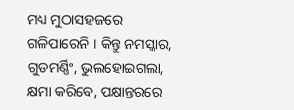ମଧ୍ୟ ମୁଠାସହଜରେ ଗଳିପାରେନି । କିନ୍ତୁ ନମସ୍କାର, ଗୁଡମର୍ଣ୍ଣିଂ, ଭୁଲହୋଇଗଲା, କ୍ଷମା କରିବେ, ପକ୍ଷାନ୍ତରରେ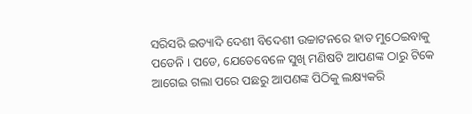ସରିସରି ଇତ୍ୟାଦି ଦେଶୀ ବିଦେଶୀ ଉଚ୍ଚାଟନରେ ହାତ ମୁଠେଇବାକୁ ପଡେନି । ପଡେ, ଯେତେବେଳେ ସୁଖି ମଣିଷଟି ଆପଣଙ୍କ ଠାରୁ ଟିକେ ଆଗେଇ ଗଲା ପରେ ପଛରୁ ଆପଣଙ୍କ ପିଠିକୁ ଲକ୍ଷ୍ୟକରି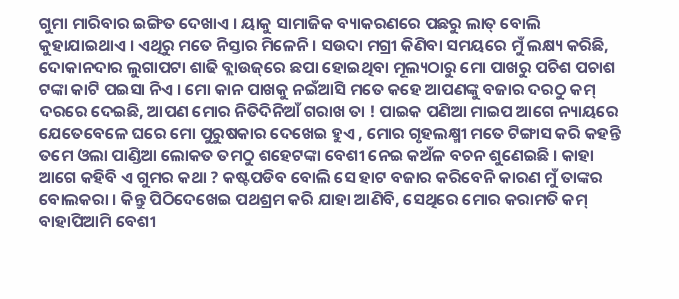ଗୁମା ମାରିବାର ଇଙ୍ଗିତ ଦେଖାଏ । ୟାକୁ ସାମାଜିକ ବ୍ୟାକରଣରେ ପଛରୁ ଲାତ୍‌ ବୋଲି କୁହାଯାଇଥାଏ । ଏଥିରୁ ମତେ ନିସ୍ତାର ମିଳେନି । ସଉଦା ମଗ୍ରୀ କିଣିବା ସମୟରେ ମୁଁ ଲକ୍ଷ୍ୟ କରିଛି, ଦୋକାନଦାର ଲୁଗାପଟା ଶାଢି ବ୍ଲାଉଜ୍‌ରେ ଛପା ହୋଇଥିବା ମୂଲ୍ୟଠାରୁ ମୋ ପାଖରୁ ପଚିଶ ପଚାଶ ଟଙ୍କା କାଟି ପଇସା ନିଏ । ମୋ କାନ ପାଖକୁ ନଇଁଆସି ମତେ କହେ ଆପଣଙ୍କୁ ବଜାର ଦରଠୁ କମ୍‌ ଦରରେ ଦେଇଛି, ଆପଣ ମୋର ନିତିଦିନିଆଁ ଗରାଖ ତା ! ପାଇକ ପଣିଆ ମାଇପ ଆଗେ ନ୍ୟାୟରେ ଯେତେବେଳେ ଘରେ ମୋ ପୁରୁଷକାର ଦେଖେଇ ହୁଏ , ମୋର ଗୃହଲକ୍ଷ୍ମୀ ମତେ ଟିଙ୍ଗାସ କରି କହନ୍ତି ତମେ ଓଲା ପାଣ୍ଡିଆ ଲୋକତ ତମଠୁ ଶହେଟଙ୍କା ବେଶୀ ନେଇ କଅଁଳ ବଚନ ଶୁଣେଇଛି । କାହା ଆଗେ କହିବି ଏ ଗୁମର କଥା ? କଷ୍ଟପଡିବ ବୋଲି ସେ ହାଟ ବଜାର କରିବେନି କାରଣ ମୁଁ ତାଙ୍କର ବୋଲକରା । କିନ୍ତୁ ପିଠିଦେଖେଇ ପଥଶ୍ରମ କରି ଯାହା ଆଣିବି, ସେଥିରେ ମୋର କରାମତି କମ୍‌ ବାହାପିଆମି ବେଶୀ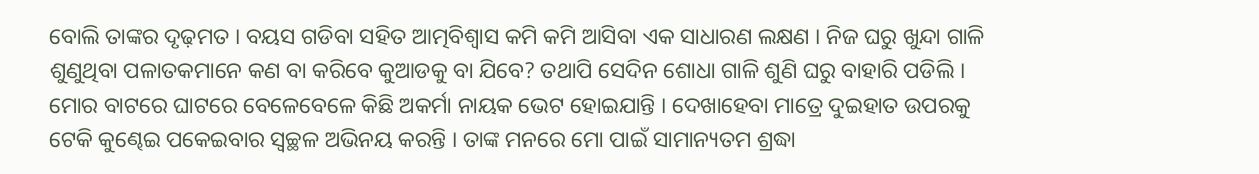ବୋଲି ତାଙ୍କର ଦୃଢ଼ମତ । ବୟସ ଗଡିବା ସହିତ ଆତ୍ମବିଶ୍ୱାସ କମି କମି ଆସିବା ଏକ ସାଧାରଣ ଲକ୍ଷଣ । ନିଜ ଘରୁ ଖୁନ୍ଦା ଗାଳି ଶୁଣୁଥିବା ପଳାତକମାନେ କଣ ବା କରିବେ କୁଆଡକୁ ବା ଯିବେ? ତଥାପି ସେଦିନ ଶୋଧା ଗାଳି ଶୁଣି ଘରୁ ବାହାରି ପଡିଲି । ମୋର ବାଟରେ ଘାଟରେ ବେଳେବେଳେ କିଛି ଅକର୍ମା ନାୟକ ଭେଟ ହୋଇଯାନ୍ତି । ଦେଖାହେବା ମାତ୍ରେ ଦୁଇହାତ ଉପରକୁ ଟେକି କୁଣ୍ଢେଇ ପକେଇବାର ସ୍ୱଚ୍ଛଳ ଅଭିନୟ କରନ୍ତି । ତାଙ୍କ ମନରେ ମୋ ପାଇଁ ସାମାନ୍ୟତମ ଶ୍ରଦ୍ଧା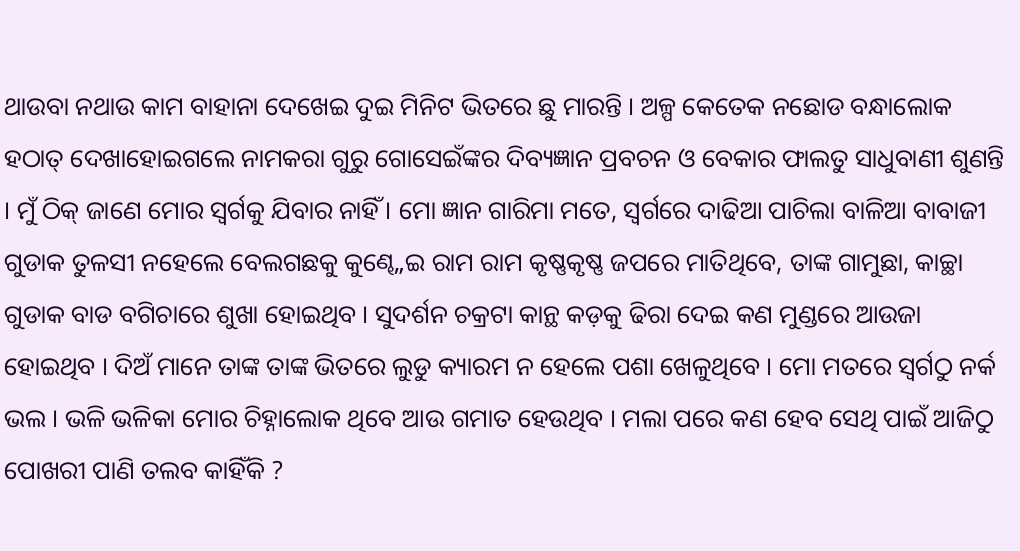ଥାଉବା ନଥାଉ କାମ ବାହାନା ଦେଖେଇ ଦୁଇ ମିନିଟ ଭିତରେ ଛୁ ମାରନ୍ତି । ଅଳ୍ପ କେତେକ ନଛୋଡ ବନ୍ଧାଲୋକ ହଠାତ୍‌ ଦେଖାହୋଇଗଲେ ନାମକରା ଗୁରୁ ଗୋସେଇଁଙ୍କର ଦିବ୍ୟଜ୍ଞାନ ପ୍ରବଚନ ଓ ବେକାର ଫାଲତୁ ସାଧୁବାଣୀ ଶୁଣନ୍ତି । ମୁଁ ଠିକ୍‌ ଜାଣେ ମୋର ସ୍ୱର୍ଗକୁ ଯିବାର ନାହିଁ । ମୋ ଜ୍ଞାନ ଗାରିମା ମତେ, ସ୍ୱର୍ଗରେ ଦାଢିଆ ପାଚିଲା ବାଳିଆ ବାବାଜୀ ଗୁଡାକ ତୁଳସୀ ନହେଲେ ବେଲଗଛକୁ କୁଣ୍ଢେ„ଇ ରାମ ରାମ କୃଷ୍ଣକୃଷ୍ଣ ଜପରେ ମାତିଥିବେ, ତାଙ୍କ ଗାମୁଛା, କାଚ୍ଛା ଗୁଡାକ ବାଡ ବଗିଚାରେ ଶୁଖା ହୋଇଥିବ । ସୁଦର୍ଶନ ଚକ୍ରଟା କାନ୍ଥ କଡ଼କୁ ଢିରା ଦେଇ କଣ ମୁଣ୍ଡରେ ଆଉଜା ହୋଇଥିବ । ଦିଅଁ ମାନେ ତାଙ୍କ ତାଙ୍କ ଭିତରେ ଲୁଡୁ କ୍ୟାରମ ନ ହେଲେ ପଶା ଖେଳୁଥିବେ । ମୋ ମତରେ ସ୍ୱର୍ଗଠୁ ନର୍କ ଭଲ । ଭଳି ଭଳିକା ମୋର ଚିହ୍ନାଲୋକ ଥିବେ ଆଉ ଗମାତ ହେଉଥିବ । ମଲା ପରେ କଣ ହେବ ସେଥି ପାଇଁ ଆଜିଠୁ ପୋଖରୀ ପାଣି ତଲବ କାହିଁକି ?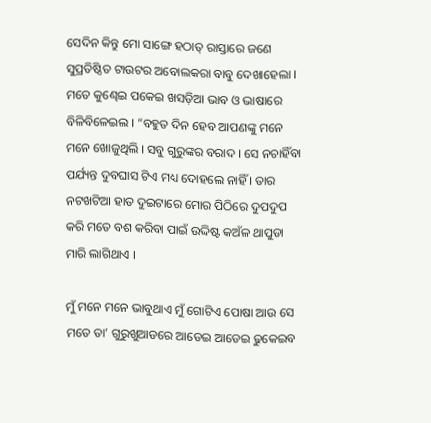ସେଦିନ କିନ୍ତୁ ମୋ ସାଙ୍ଗେ ହଠାତ୍‌ ରାସ୍ତାରେ ଜଣେ ସୁପ୍ରତିଷ୍ଠିତ ଟାଉଟର ଅବୋଲକରା ବାବୁ ଦେଖାହେଲା । ମତେ କୁଣ୍ଢେଇ ପକେଇ ଖସଡ଼ିଆ ଭାବ ଓ ଭାଷାରେ ବିଳିବିଳେଇଲ । “ବହୁତ ଦିନ ହେବ ଆପଣଙ୍କୁ ମନେ ମନେ ଖୋଜୁଥିଲି । ସବୁ ଗୁରୁଙ୍କର ବରାଦ । ସେ ନଚାହିଁବା ପର୍ଯ୍ୟନ୍ତ ଦୁବଘାସ ଟିଏ ମଧ୍ୟ ଦୋହଲେ ନାହିଁ । ତାର ନଟଖଟିଆ ହାତ ଦୁଇଟାରେ ମୋର ପିଠିରେ ଦୁପଦୁପ କରି ମତେ ବଶ କରିବା ପାଇଁ ଉଦ୍ଦିଷ୍ଟ କଅଁଳ ଥାପୁଡା ମାରି ଲାଗିଥାଏ ।

ମୁଁ ମନେ ମନେ ଭାବୁଥାଏ ମୁଁ ଗୋଟିଏ ପୋଷା ଆଉ ସେ ମତେ ତା’ ଗୁରୁଖୁଆଡରେ ଆଡେଇ ଆଡେଇ ଢୁକେଇବ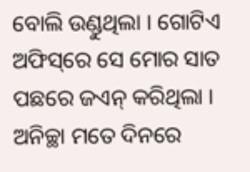ବୋଲି ଉଣ୍ଡୁଥିଲା । ଗୋଟିଏ ଅଫିସ୍‌ରେ ସେ ମୋର ସାତ ପଛରେ ଜଏନ୍‌ କରିଥିଲା । ଅନିଚ୍ଛା ମତେ ଦିନରେ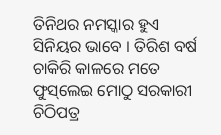ତିନିଥର ନମସ୍କାର ହୁଏ ସିନିୟର ଭାବେ । ତିରିଶ ବର୍ଷ ଚାକିରି କାଳରେ ମତେ ଫୁସ୍‌ଲେଇ ମୋଠୁ ସରକାରୀ ଚିଠିପତ୍ର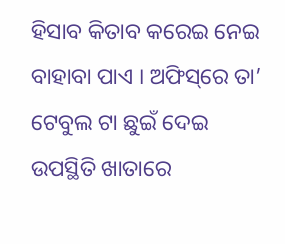ହିସାବ କିତାବ କରେଇ ନେଇ ବାହାବା ପାଏ । ଅଫିସ୍‌ରେ ତା’ ଟେବୁଲ ଟା ଛୁଇଁ ଦେଇ ଉପସ୍ଥିତି ଖାତାରେ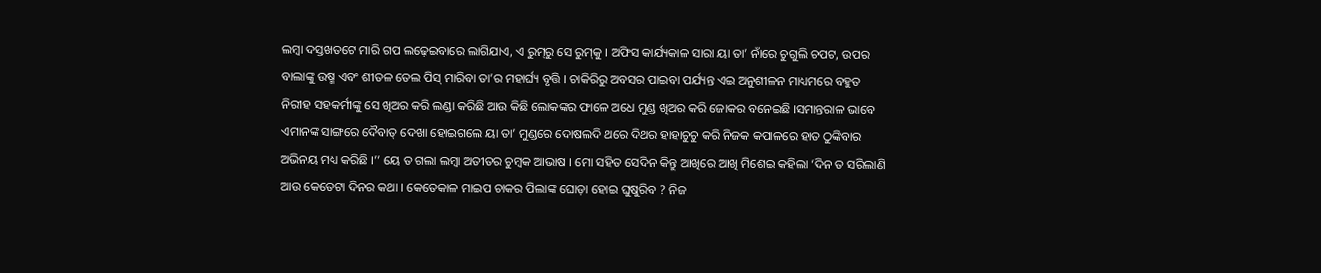ଲମ୍ବା ଦସ୍ତଖତଟେ ମାରି ଗପ ଲଢ଼େଇବାରେ ଲାଗିଯାଏ, ଏ ରୁମ୍‌ରୁ ସେ ରୁମ୍‌କୁ । ଅଫିସ କାର୍ଯ୍ୟକାଳ ସାରା ୟା ତା’ ନାଁରେ ଚୁଗୁଲି ଚପଟ, ଉପର ବାଲାଙ୍କୁ ଉଷ୍ମ ଏବଂ ଶୀତଳ ତେଲ ପିସ୍‌ ମାରିବା ତା’ର ମହାର୍ଘ୍ୟ ବୃତ୍ତି । ଚାକିରିରୁ ଅବସର ପାଇବା ପର୍ଯ୍ୟନ୍ତ ଏଇ ଅନୁଶୀଳନ ମାଧ୍ୟମରେ ବହୁତ ନିରୀହ ସହକର୍ମୀଙ୍କୁ ସେ ଖିଅର କରି ଲଣ୍ଡା କରିଛି ଆଉ କିଛି ଲୋକଙ୍କର ଫାଳେ ଅଧେ ମୁଣ୍ଡ ଖିଅର କରି ଜୋକର ବନେଇଛି ।ସମାନ୍ତରାଳ ଭାବେ ଏମାନଙ୍କ ସାଙ୍ଗରେ ଦୈବାତ୍‌ ଦେଖା ହୋଇଗଲେ ୟା ତା’ ମୁଣ୍ଡରେ ଦୋଷଲଦି ଥରେ ଦିଥର ହାହାଚୁଚୁ କରି ନିଜକ କପାଳରେ ହାତ ଠୁଙ୍କିବାର ଅଭିନୟ ମଧ୍ୟ କରିଛି ।’’ ୟେ ତ ଗଲା ଲମ୍ବା ଅତୀତର ଚୁମ୍ବକ ଆଭାଷ । ମୋ ସହିତ ସେଦିନ କିନ୍ତୁ ଆଖିରେ ଆଖି ମିଶେଇ କହିଲା ‘ଦିନ ତ ସରିଲାଣି ଆଉ କେତେଟା ଦିନର କଥା । କେତେକାଳ ମାଇପ ଚାକର ପିଲାଙ୍କ ଘୋଡ଼ା ହୋଇ ଘୁଷୁରିବ ? ନିଜ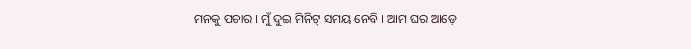ମନକୁ ପଚାର । ମୁଁ ଦୁଇ ମିନିଟ୍‌ ସମୟ ନେବି । ଆମ ଘର ଆଡ଼େ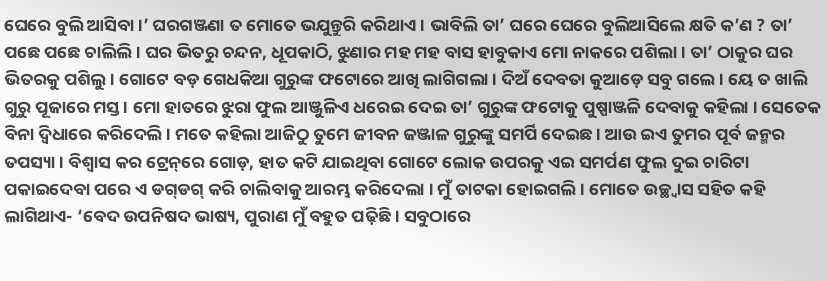ଘେରେ ବୁଲି ଆସିବା ।’ ଘରଗଞ୍ଜଣା ତ ମୋତେ ଭଯୁନ୍ତୁରି କରିଥାଏ । ଭାବିଲି ତା’ ଘରେ ଘେରେ ବୁଲିଆସିଲେ କ୍ଷତି କ’ଣ ? ତା’ ପଛେ ପଛେ ଚାଲିଲି । ଘର ଭିତରୁ ଚନ୍ଦନ, ଧୂପକାଠି, ଝୁଣାର ମହ ମହ ବାସ ହାବୁକାଏ ମୋ ନାକରେ ପଶିଲା । ତା’ ଠାକୁର ଘର ଭିତରକୁ ପଶିଲୁ । ଗୋଟେ ବଡ଼ ଗେଧକିଆ ଗୁରୁଙ୍କ ଫଟୋରେ ଆଖି ଲାଗିଗଲା । ଦିଅଁ ଦେବତା କୁଆଡ଼େ ସବୁ ଗଲେ । ୟେ ତ ଖାଲି ଗୁରୁ ପୂଜାରେ ମସ୍ତ । ମୋ ହାତରେ ଝୁରା ଫୁଲ ଆଞ୍ଜୁଳିଏ ଧରେଇ ଦେଇ ତା’ ଗୁରୁଙ୍କ ଫଟୋକୁ ପୁଷ୍ପାଞ୍ଜଳି ଦେବାକୁ କହିଲା । ସେତେକ ବିନା ଦ୍ୱିଧାରେ କରିଦେଲି । ମତେ କହିଲା ଆଜିଠୁ ତୁମେ ଜୀବନ ଜଞ୍ଜାଳ ଗୁରୁଙ୍କୁ ସମର୍ପି ଦେଇଛ । ଆଉ ଇଏ ତୁମର ପୂର୍ବ ଜନ୍ମର ତପସ୍ୟା । ବିଶ୍ୱାସ କର ଟ୍ରେନ୍‌ରେ ଗୋଡ଼, ହାତ କଟି ଯାଇଥିବା ଗୋଟେ ଲୋକ ଉପରକୁ ଏଇ ସମର୍ପଣ ଫୁଲ ଦୁଇ ଚାରିଟା ପକାଇଦେବା ପରେ ଏ ଡଗ୍‌ଡଗ୍‌ କରି ଚାଲିବାକୁ ଆରମ୍ଭ କରିଦେଲା । ମୁଁ ତାଟକା ହୋଇଗଲି । ମୋତେ ଉଚ୍ଛ୍ୱାସ ସହିତ କହି ଲାଗିଥାଏ- ‘ବେଦ ଉପନିଷଦ ଭାଷ୍ୟ, ପୁରାଣ ମୁଁ ବହୁତ ପଢ଼ିଛି । ସବୁଠାରେ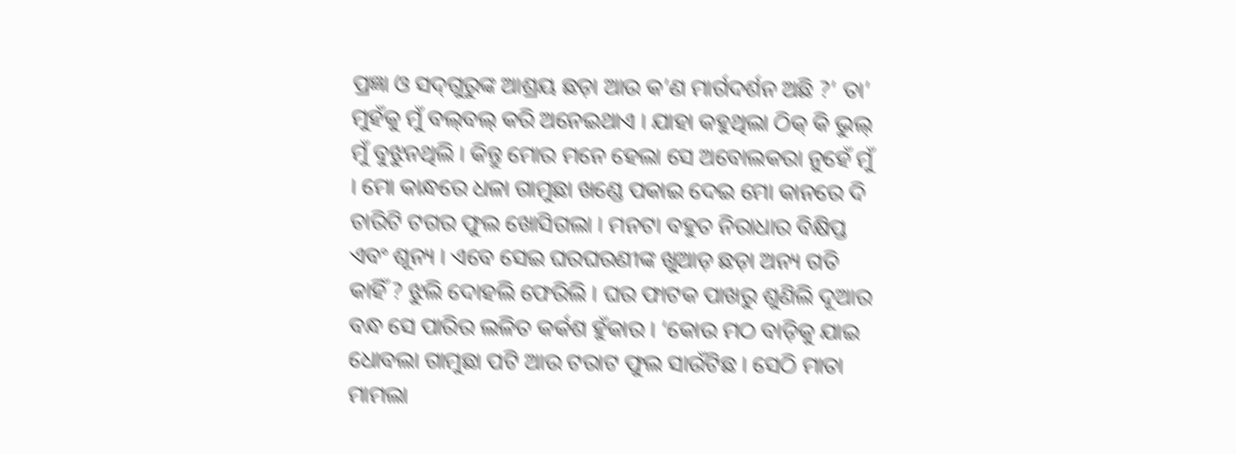ପ୍ରଜ୍ଞା ଓ ସଦ୍‌ଗୁରୁଙ୍କ ଆଶ୍ରୟ ଛଡ଼ା ଆଉ କ’ଣ ମାର୍ଗଦର୍ଶନ ଅଛି ?’ ତା’ ମୁହଁକୁ ମୁଁ ବଲ୍‌ବଲ୍‌ କରି ଅନେଇଥାଏ । ଯାହା କହୁଥିଲା ଠିକ୍‌ କି ଭୁଲ୍‌ ମୁଁ ବୁଝୁନଥିଲି । କିନ୍ତୁ ମୋର ମନେ ହେଲା ସେ ଅବୋଲକରା ନୁହେଁ ମୁଁ । ମୋ କାନ୍ଧରେ ଧଳା ଗାମୁଛା ଖଣ୍ଡେ ପକାଇ ଦେଇ ମୋ କାନରେ ଦି ଚାରିଟି ଟଗର ଫୁଲ ଖୋସିଗଲା । ମନଟା ବହୁତ ନିରାଧାର ବିକ୍ଷିପ୍ତ ଏବଂ ଶୂନ୍ୟ । ଏବେ ସେଇ ଘରଘରଣୀଙ୍କ ଖୁଆଡ଼ ଛଡ଼ା ଅନ୍ୟ ଗତି କାହିଁ ? ଝୁଲି ଦୋହଲି ଫେରିଲି । ଘର ଫାଟକ ପାଖରୁ ଶୁଣିଲି ଦୂଆର ବନ୍ଧ ସେ ପାରିର ଲଳିତ କର୍କଶ ହୁଁକାର । ‘କୋଉ ମଠ ବାଡ଼ିକୁ ଯାଇ ଧୋବଲା ଗାମୁଛା ପଟି ଆଉ ଟରାଟ ଫୁଲ ସାଉଁଟିଛ । ସେଠି ମାତା ମାମଲା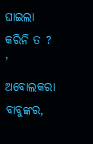ଘାଇଲା କରିନି ତ ? ’ ଅବୋଲକରା ବାବୁଙ୍କର,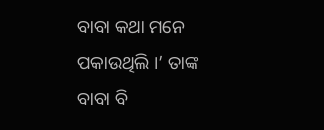ବାବା କଥା ମନେ ପକାଉଥିଲି ।’ ତାଙ୍କ ବାବା ବି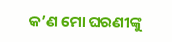କ’ଣ ମୋ ଘରଣୀଙ୍କୁ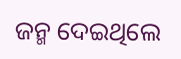ଜନ୍ମ ଦେଇଥିଲେ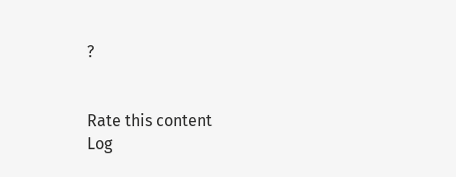?


Rate this content
Log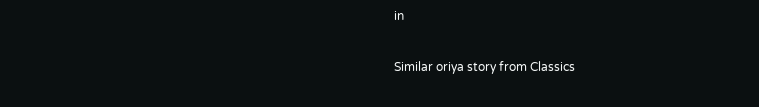in

Similar oriya story from Classics